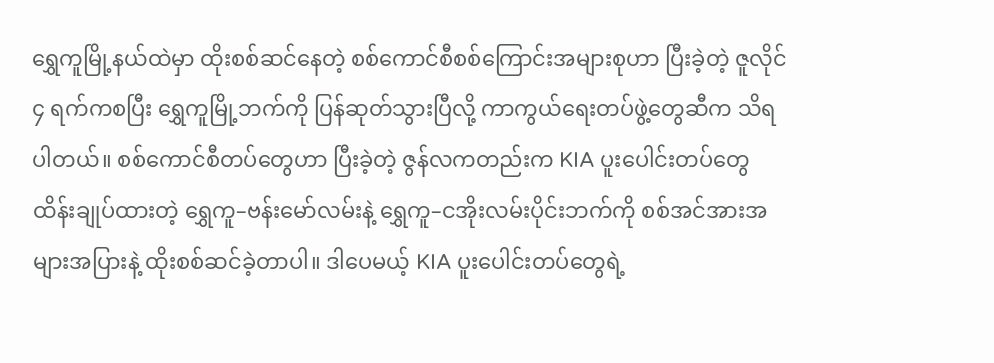ရွှေကူမြို့နယ်ထဲမှာ ထိုးစစ်ဆင်နေတဲ့ စစ်ကောင်စီစစ်ကြောင်းအများစုဟာ ပြီးခဲ့တဲ့ ဇူလိုင် ၄ ရက်ကစပြီး ရွှေကူမြို့ဘက်ကို ပြန်ဆုတ်သွားပြီလို့ ကာကွယ်ရေးတပ်ဖွဲ့တွေဆီက သိရပါတယ်။ စစ်ကောင်စီတပ်တွေဟာ ပြီးခဲ့တဲ့ ဇွန်လကတည်းက KIA ပူးပေါင်းတပ်တွေ ထိန်းချုပ်ထားတဲ့ ရွှေကူ–ဗန်းမော်လမ်းနဲ့ ရွှေကူ–ငအိုးလမ်းပိုင်းဘက်ကို စစ်အင်အားအများအပြားနဲ့ ထိုးစစ်ဆင်ခဲ့တာပါ။ ဒါပေမယ့် KIA ပူးပေါင်းတပ်တွေရဲ့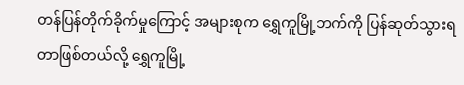တန်ပြန်တိုက်ခိုက်မှုကြောင့် အများစုက ရွှေကူမြို့ဘက်ကို ပြန်ဆုတ်သွားရတာဖြစ်တယ်လို့ ရွှေကူမြို့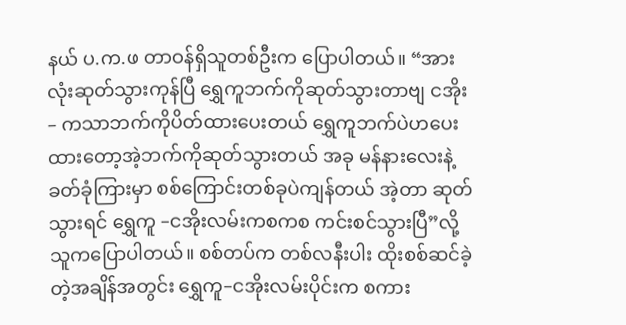နယ် ပ.က.ဖ တာဝန်ရှိသူတစ်ဦးက ပြောပါတယ်။ “အားလုံးဆုတ်သွားကုန်ပြီ ရွှေကူဘက်ကိုဆုတ်သွားတာဗျ ငအိုး– ကသာဘက်ကိုပိတ်ထားပေးတယ် ရွှေကူဘက်ပဲဟပေးထားတော့အဲ့ဘက်ကိုဆုတ်သွားတယ် အခု မန်နားလေးနဲ့ ခတ်ခုံကြားမှာ စစ်ကြောင်းတစ်ခုပဲကျန်တယ် အဲ့တာ ဆုတ်သွားရင် ရွှေကူ –ငအိုးလမ်းကစကစ ကင်းစင်သွားပြီ”လို့သူကပြောပါတယ်။ စစ်တပ်က တစ်လနီးပါး ထိုးစစ်ဆင်ခဲ့တဲ့အချိန်အတွင်း ရွှေကူ–ငအိုးလမ်းပိုင်းက စကား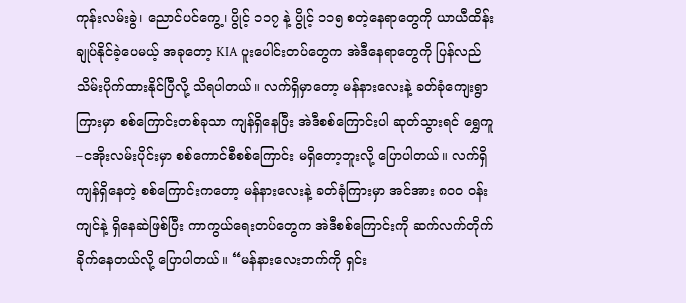ကုန်းလမ်းခွဲ၊ ညောင်ပင်ကွေ့၊ ပွိုင့် ၁၁၇ နဲ့ ပွိုင့် ၁၁၅ စတဲ့နေရာတွေကို ယာယီထိန်းချုပ်နိုင်ခဲ့ပေမယ့် အခုတော့ KIA ပူးပေါင်းတပ်တွေက အဲဒီနေရာတွေကို ပြန်လည်သိမ်းပိုက်ထားနိုင်ပြီလို့ သိရပါတယ်။ လက်ရှိမှာတော့ မန်နားလေးနဲ့ ခတ်ခုံကျေးရွာကြားမှာ စစ်ကြောင်းတစ်ခုသာ ကျန်ရှိနေပြီး အဲဒီစစ်ကြောင်းပါ ဆုတ်သွားရင် ရွှေကူ–ငအိုးလမ်းပိုင်းမှာ စစ်ကောင်စီစစ်ကြောင်း မရှိတော့ဘူးလို့ ပြောပါတယ်။ လက်ရှိ ကျန်ရှိနေတဲ့ စစ်ကြောင်းကတော့ မန်နားလေးနဲ့ ခတ်ခုံကြားမှာ အင်အား ၈၀၀ ဝန်းကျင်နဲ့ ရှိနေဆဲဖြစ်ပြီး ကာကွယ်ရေးတပ်တွေက အဲဒီစစ်ကြောင်းကို ဆက်လက်တိုက်ခိုက်နေတယ်လို့ ပြောပါတယ်။ “မန်နားလေးဘက်ကို ရှင်း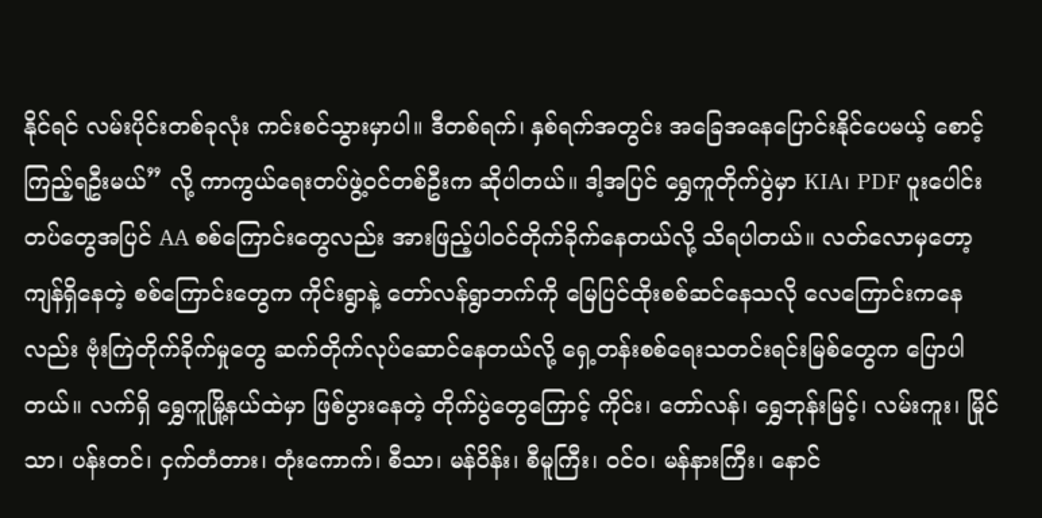နိုင်ရင် လမ်းပိုင်းတစ်ခုလုံး ကင်းစင်သွားမှာပါ။ ဒီတစ်ရက်၊ နှစ်ရက်အတွင်း အခြေအနေပြောင်းနိုင်ပေမယ့် စောင့်ကြည့်ရဦးမယ်” လို့ ကာကွယ်ရေးတပ်ဖွဲ့ဝင်တစ်ဦးက ဆိုပါတယ်။ ဒါ့အပြင် ရွှေကူတိုက်ပွဲမှာ KIA၊ PDF ပူးပေါင်းတပ်တွေအပြင် AA စစ်ကြောင်းတွေလည်း အားဖြည့်ပါဝင်တိုက်ခိုက်နေတယ်လို့ သိရပါတယ်။ လတ်လောမှတော့ ကျန်ရှိနေတဲ့ စစ်ကြောင်းတွေက ကိုင်းရွာနဲ့ တော်လန်ရွာဘက်ကို မြေပြင်ထိုးစစ်ဆင်နေသလို လေကြောင်းကနေလည်း ဗုံးကြဲတိုက်ခိုက်မှုတွေ ဆက်တိုက်လုပ်ဆောင်နေတယ်လို့ ရှေ့တန်းစစ်ရေးသတင်းရင်းမြစ်တွေက ပြောပါတယ်။ လက်ရှိ ရွှေကူမြို့နယ်ထဲမှာ ဖြစ်ပွားနေတဲ့ တိုက်ပွဲတွေကြောင့် ကိုင်း၊ တော်လန်၊ ရွှေဘုန်းမြင့်၊ လမ်းကူး၊ မြိုင်သာ၊ ပန်းတင်၊ ငှက်တံတား၊ တုံးကောက်၊ စီသာ၊ မန်ဝိန်း၊ စီမူကြီး၊ ဝင်ဝ၊ မန်နားကြီး၊ နောင်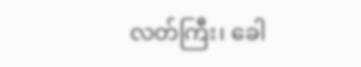လတ်ကြီး၊ ခေါ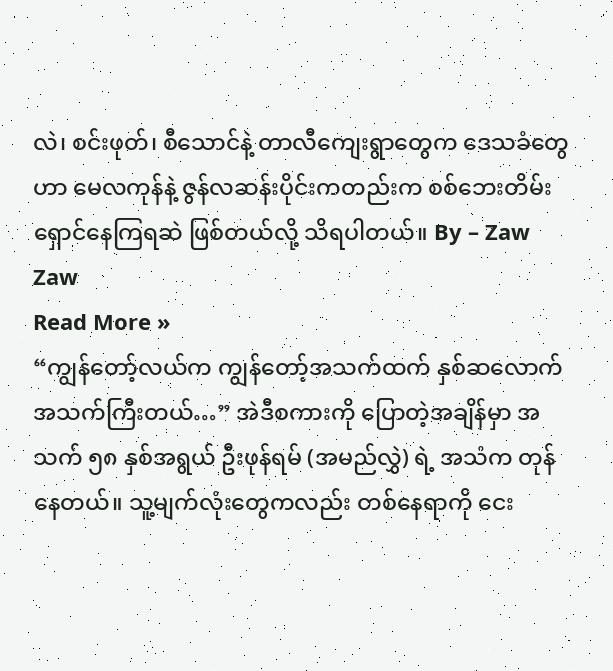လဲ၊ စင်းဖုတ်၊ စီသောင်နဲ့ တာလီကျေးရွာတွေက ဒေသခံတွေဟာ မေလကုန်နဲ့ ဇွန်လဆန်းပိုင်းကတည်းက စစ်ဘေးတိမ်းရှောင်နေကြရဆဲ ဖြစ်တယ်လို့ သိရပါတယ်။ By – Zaw Zaw
Read More »
“ကျွန်တော့်လယ်က ကျွန်တော့်အသက်ထက် နှစ်ဆလောက် အသက်ကြီးတယ်…” အဲဒီစကားကို ပြောတဲ့အချိန်မှာ အသက် ၅၈ နှစ်အရွယ် ဦးဖုန်ရမ် (အမည်လွှဲ) ရဲ့ အသံက တုန်နေတယ်။ သူ့မျက်လုံးတွေကလည်း တစ်နေရာကို ငေး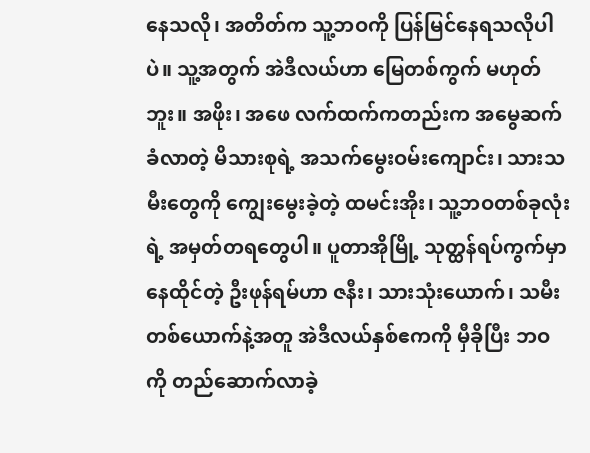နေသလို၊ အတိတ်က သူ့ဘဝကို ပြန်မြင်နေရသလိုပါပဲ။ သူ့အတွက် အဲဒီလယ်ဟာ မြေတစ်ကွက် မဟုတ်ဘူး။ အဖိုး၊ အဖေ လက်ထက်ကတည်းက အမွေဆက်ခံလာတဲ့ မိသားစုရဲ့ အသက်မွေးဝမ်းကျောင်း၊ သားသမီးတွေကို ကျွေးမွေးခဲ့တဲ့ ထမင်းအိုး၊ သူ့ဘဝတစ်ခုလုံးရဲ့ အမှတ်တရတွေပါ။ ပူတာအိုမြို့ သုတ္ထန်ရပ်ကွက်မှာ နေထိုင်တဲ့ ဦးဖုန်ရမ်ဟာ ဇနီး၊ သားသုံးယောက်၊ သမီးတစ်ယောက်နဲ့အတူ အဲဒီလယ်နှစ်ဧကကို မှီခိုပြီး ဘဝကို တည်ဆောက်လာခဲ့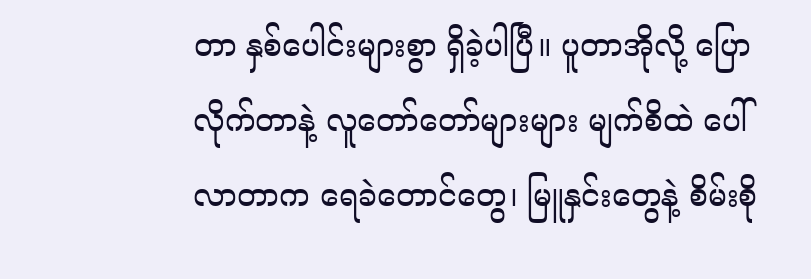တာ နှစ်ပေါင်းများစွာ ရှိခဲ့ပါပြီ။ ပူတာအိုလို့ ပြောလိုက်တာနဲ့ လူတော်တော်များများ မျက်စိထဲ ပေါ်လာတာက ရေခဲတောင်တွေ၊ မြူနှင်းတွေနဲ့ စိမ်းစို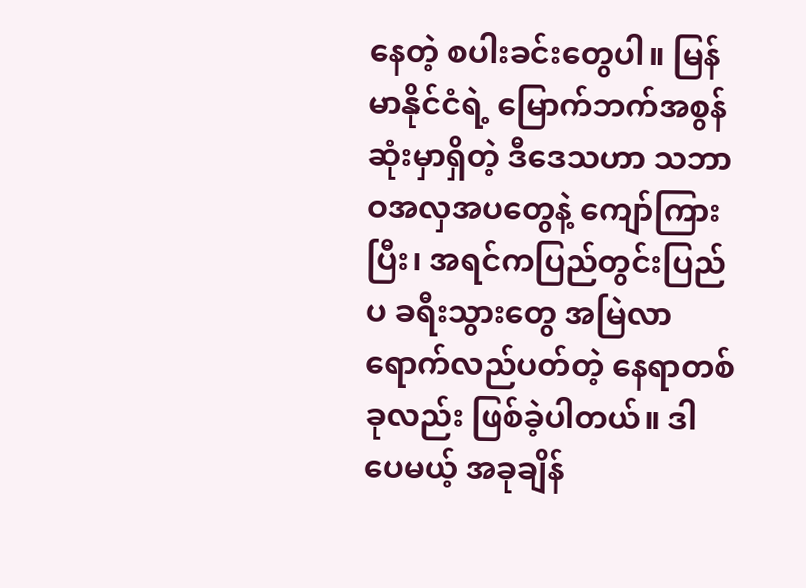နေတဲ့ စပါးခင်းတွေပါ။ မြန်မာနိုင်ငံရဲ့ မြောက်ဘက်အစွန်ဆုံးမှာရှိတဲ့ ဒီဒေသဟာ သဘာဝအလှအပတွေနဲ့ ကျော်ကြားပြီး၊ အရင်ကပြည်တွင်းပြည်ပ ခရီးသွားတွေ အမြဲလာရောက်လည်ပတ်တဲ့ နေရာတစ်ခုလည်း ဖြစ်ခဲ့ပါတယ်။ ဒါပေမယ့် အခုချိန်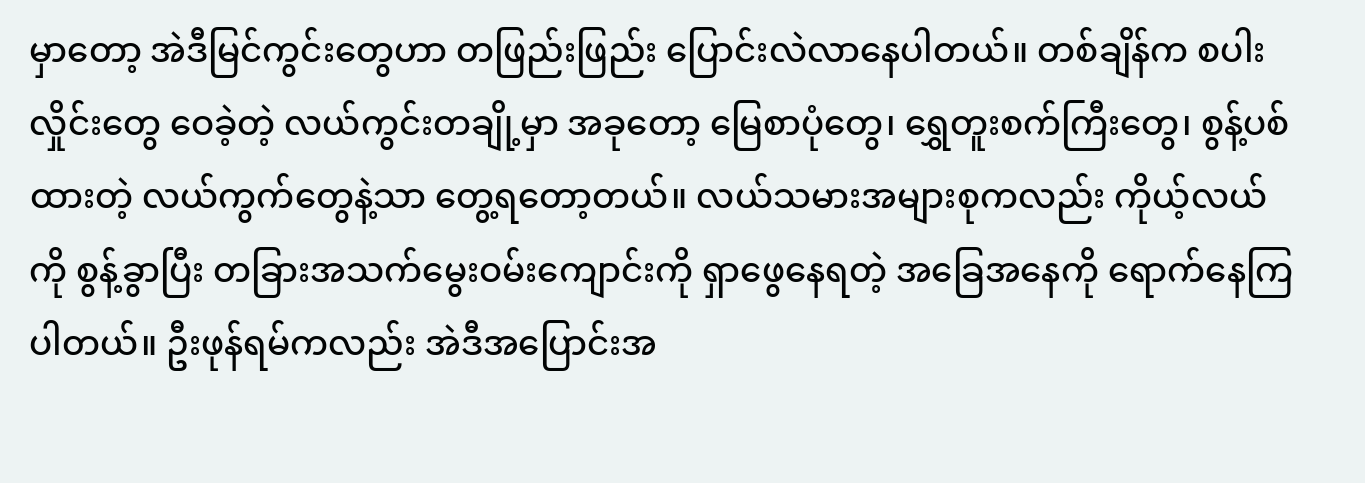မှာတော့ အဲဒီမြင်ကွင်းတွေဟာ တဖြည်းဖြည်း ပြောင်းလဲလာနေပါတယ်။ တစ်ချိန်က စပါးလှိုင်းတွေ ဝေခဲ့တဲ့ လယ်ကွင်းတချို့မှာ အခုတော့ မြေစာပုံတွေ၊ ရွှေတူးစက်ကြီးတွေ၊ စွန့်ပစ်ထားတဲ့ လယ်ကွက်တွေနဲ့သာ တွေ့ရတော့တယ်။ လယ်သမားအများစုကလည်း ကိုယ့်လယ်ကို စွန့်ခွာပြီး တခြားအသက်မွေးဝမ်းကျောင်းကို ရှာဖွေနေရတဲ့ အခြေအနေကို ရောက်နေကြပါတယ်။ ဦးဖုန်ရမ်ကလည်း အဲဒီအပြောင်းအ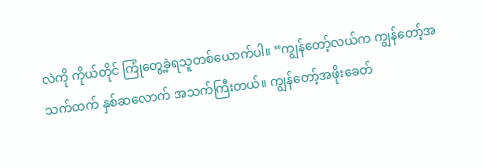လဲကို ကိုယ်တိုင် ကြုံတွေ့ခဲ့ရသူတစ်ယောက်ပါ။ “ကျွန်တော့်လယ်က ကျွန်တော့်အသက်ထက် နှစ်ဆလောက် အသက်ကြီးတယ်။ ကျွန်တော့်အဖိုးခေတ်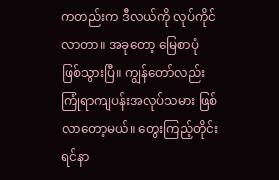ကတည်းက ဒီလယ်ကို လုပ်ကိုင်လာတာ။ အခုတော့ မြေစာပုံ ဖြစ်သွားပြီ။ ကျွန်တော်လည်း ကြုံရာကျပန်းအလုပ်သမား ဖြစ်လာတော့မယ်။ တွေးကြည့်တိုင်း ရင်နာ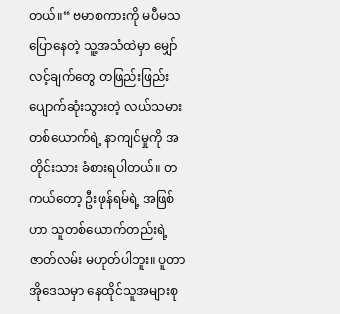တယ်။“ ဗမာစကားကို မပီမသ ပြောနေတဲ့ သူ့အသံထဲမှာ မျှော်လင့်ချက်တွေ တဖြည်းဖြည်း ပျောက်ဆုံးသွားတဲ့ လယ်သမားတစ်ယောက်ရဲ့ နာကျင်မှုကို အတိုင်းသား ခံစားရပါတယ်။ တကယ်တော့ ဦးဖုန်ရမ်ရဲ့ အဖြစ်ဟာ သူတစ်ယောက်တည်းရဲ့ ဇာတ်လမ်း မဟုတ်ပါဘူး။ ပူတာအိုဒေသမှာ နေထိုင်သူအများစု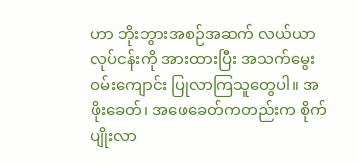ဟာ ဘိုးဘွားအစဉ်အဆက် လယ်ယာလုပ်ငန်းကို အားထားပြီး အသက်မွေးဝမ်းကျောင်း ပြုလာကြသူတွေပါ။ အဖိုးခေတ်၊ အဖေခေတ်ကတည်းက စိုက်ပျိုးလာ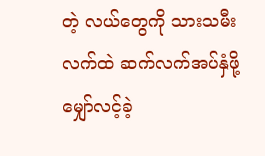တဲ့ လယ်တွေကို သားသမီးလက်ထဲ ဆက်လက်အပ်နှံဖို့ မျှော်လင့်ခဲ့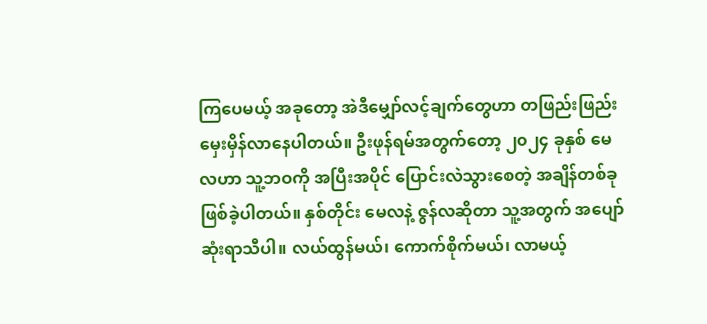ကြပေမယ့် အခုတော့ အဲဒီမျှော်လင့်ချက်တွေဟာ တဖြည်းဖြည်း မှေးမှိန်လာနေပါတယ်။ ဦးဖုန်ရမ်အတွက်တော့ ၂၀၂၄ ခုနှစ် မေလဟာ သူ့ဘဝကို အပြီးအပိုင် ပြောင်းလဲသွားစေတဲ့ အချိန်တစ်ခု ဖြစ်ခဲ့ပါတယ်။ နှစ်တိုင်း မေလနဲ့ ဇွန်လဆိုတာ သူ့အတွက် အပျော်ဆုံးရာသီပါ။ လယ်ထွန်မယ်၊ ကောက်စိုက်မယ်၊ လာမယ့်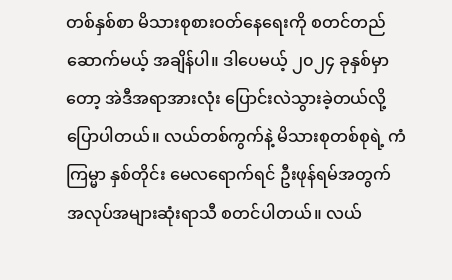တစ်နှစ်စာ မိသားစုစားဝတ်နေရေးကို စတင်တည်ဆောက်မယ့် အချိန်ပါ။ ဒါပေမယ့် ၂၀၂၄ ခုနှစ်မှာတော့ အဲဒီအရာအားလုံး ပြောင်းလဲသွားခဲ့တယ်လို့ ပြောပါတယ်။ လယ်တစ်ကွက်နဲ့ မိသားစုတစ်စုရဲ့ ကံကြမ္မာ နှစ်တိုင်း မေလရောက်ရင် ဦးဖုန်ရမ်အတွက် အလုပ်အများဆုံးရာသီ စတင်ပါတယ်။ လယ်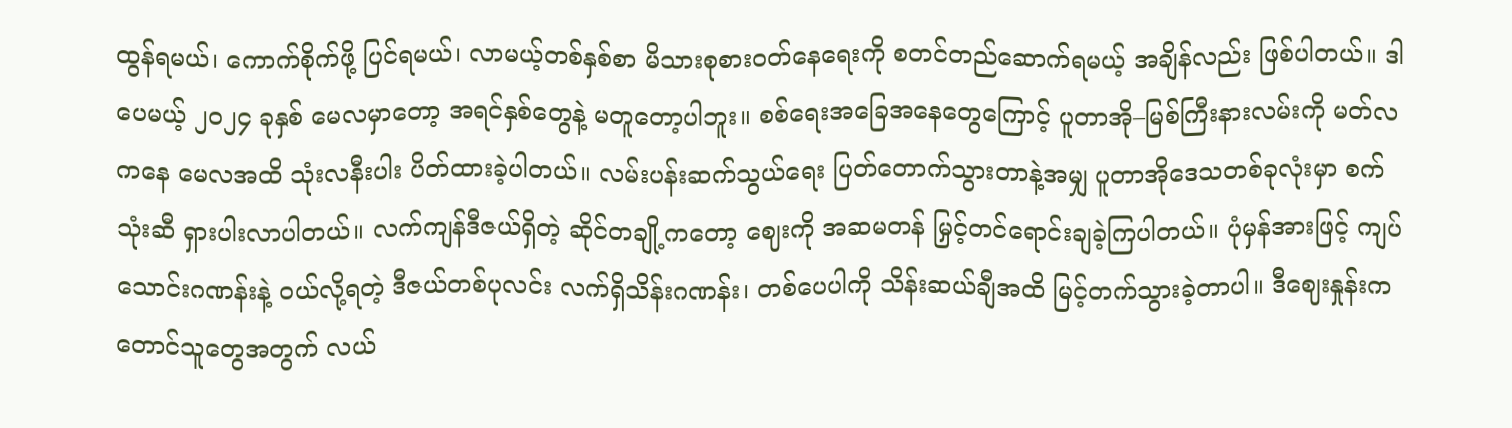ထွန်ရမယ်၊ ကောက်စိုက်ဖို့ ပြင်ရမယ်၊ လာမယ့်တစ်နှစ်စာ မိသားစုစားဝတ်နေရေးကို စတင်တည်ဆောက်ရမယ့် အချိန်လည်း ဖြစ်ပါတယ်။ ဒါပေမယ့် ၂၀၂၄ ခုနှစ် မေလမှာတော့ အရင်နှစ်တွေနဲ့ မတူတော့ပါဘူး။ စစ်ရေးအခြေအနေတွေကြောင့် ပူတာအို–မြစ်ကြီးနားလမ်းကို မတ်လကနေ မေလအထိ သုံးလနီးပါး ပိတ်ထားခဲ့ပါတယ်။ လမ်းပန်းဆက်သွယ်ရေး ပြတ်တောက်သွားတာနဲ့အမျှ ပူတာအိုဒေသတစ်ခုလုံးမှာ စက်သုံးဆီ ရှားပါးလာပါတယ်။ လက်ကျန်ဒီဇယ်ရှိတဲ့ ဆိုင်တချို့ကတော့ ဈေးကို အဆမတန် မြှင့်တင်ရောင်းချခဲ့ကြပါတယ်။ ပုံမှန်အားဖြင့် ကျပ်သောင်းဂဏန်းနဲ့ ဝယ်လို့ရတဲ့ ဒီဇယ်တစ်ပုလင်း လက်ရှိသိန်းဂဏန်း၊ တစ်ပေပါကို သိန်းဆယ်ချီအထိ မြင့်တက်သွားခဲ့တာပါ။ ဒီဈေးနှုန်းက တောင်သူတွေအတွက် လယ်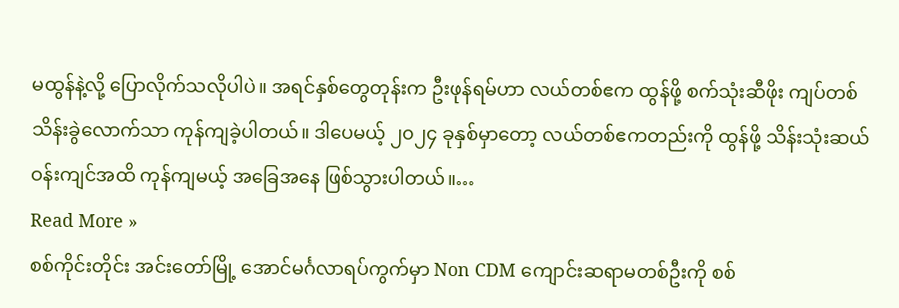မထွန်နဲ့လို့ ပြောလိုက်သလိုပါပဲ။ အရင်နှစ်တွေတုန်းက ဦးဖုန်ရမ်ဟာ လယ်တစ်ဧက ထွန်ဖို့ စက်သုံးဆီဖိုး ကျပ်တစ်သိန်းခွဲလောက်သာ ကုန်ကျခဲ့ပါတယ်။ ဒါပေမယ့် ၂၀၂၄ ခုနှစ်မှာတော့ လယ်တစ်ဧကတည်းကို ထွန်ဖို့ သိန်းသုံးဆယ်ဝန်းကျင်အထိ ကုန်ကျမယ့် အခြေအနေ ဖြစ်သွားပါတယ်။…
Read More »
စစ်ကိုင်းတိုင်း အင်းတော်မြို့ အောင်မင်္ဂလာရပ်ကွက်မှာ Non CDM ကျောင်းဆရာမတစ်ဦးကို စစ်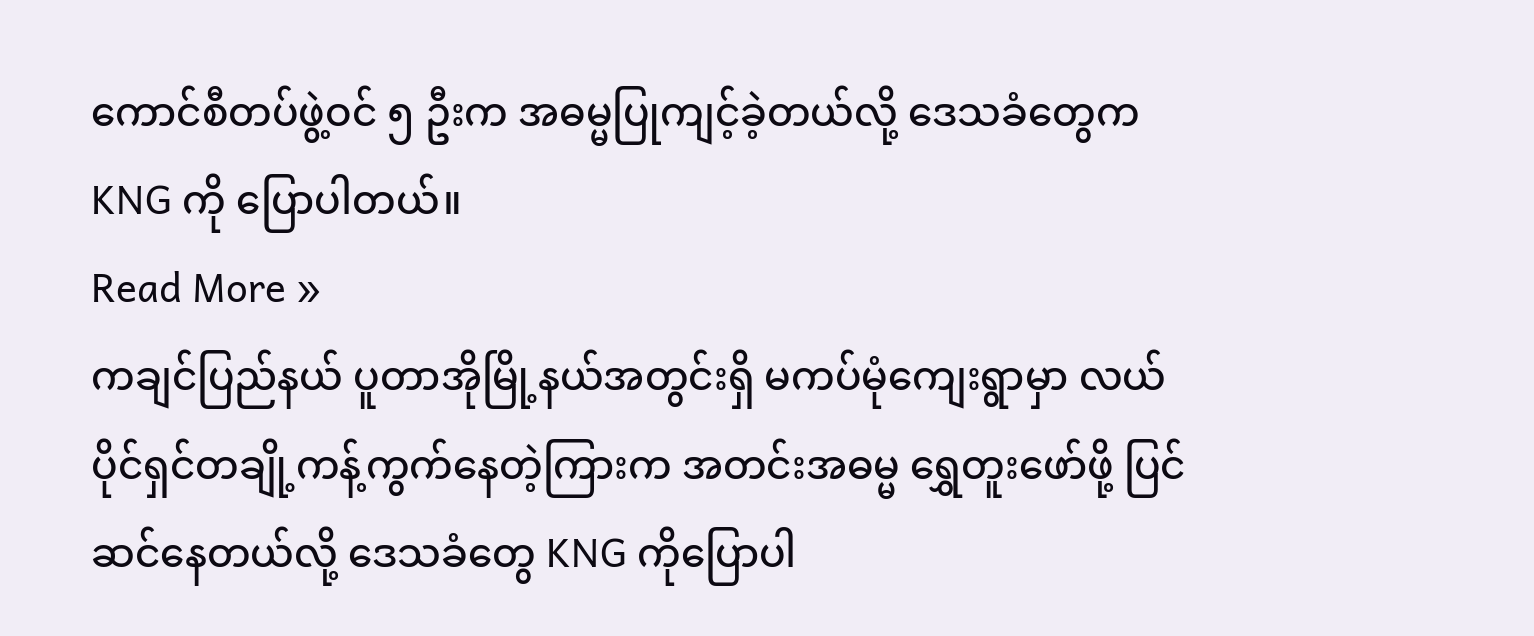ကောင်စီတပ်ဖွဲ့ဝင် ၅ ဦးက အဓမ္မပြုကျင့်ခဲ့တယ်လို့ ဒေသခံတွေက KNG ကို ပြောပါတယ်။
Read More »
ကချင်ပြည်နယ် ပူတာအိုမြို့နယ်အတွင်းရှိ မကပ်မုံကျေးရွာမှာ လယ်ပိုင်ရှင်တချို့ကန့်ကွက်နေတဲ့ကြားက အတင်းအဓမ္မ ရွှေတူးဖော်ဖို့ ပြင်ဆင်နေတယ်လို့ ဒေသခံတွေ KNG ကိုပြောပါ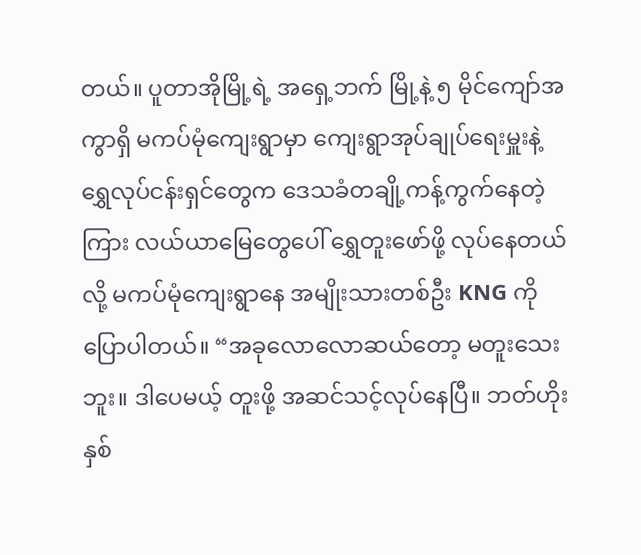တယ်။ ပူတာအိုမြို့ရဲ့ အရှေ့ဘက် မြို့နဲ့ ၅ မိုင်ကျော်အကွာရှိ မကပ်မုံကျေးရွာမှာ ကျေးရွာအုပ်ချုပ်ရေးမှူးနဲ့ ရွှေလုပ်ငန်းရှင်တွေက ဒေသခံတချို့ကန့်ကွက်နေတဲ့ကြား လယ်ယာမြေတွေပေါ် ရွှေတူးဖော်ဖို့ လုပ်နေတယ်လို့ မကပ်မုံကျေးရွာနေ အမျိုးသားတစ်ဦး KNG ကို ပြောပါတယ်။ “အခုလောလောဆယ်တော့ မတူးသေးဘူး။ ဒါပေမယ့် တူးဖို့ အဆင်သင့်လုပ်နေပြီ။ ဘတ်ဟိုးနှစ်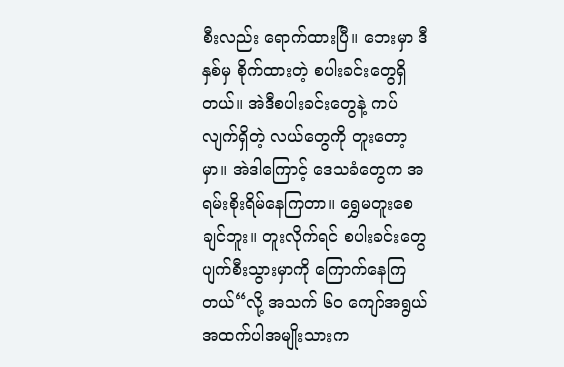စီးလည်း ရောက်ထားပြီ။ ဘေးမှာ ဒီနှစ်မှ စိုက်ထားတဲ့ စပါးခင်းတွေရှိတယ်။ အဲဒီစပါးခင်းတွေနဲ့ ကပ်လျက်ရှိတဲ့ လယ်တွေကို တူးတော့မှာ။ အဲဒါကြောင့် ဒေသခံတွေက အရမ်းစိုးရိမ်နေကြတာ။ ရွှေမတူးစေချင်ဘူး။ တူးလိုက်ရင် စပါးခင်းတွေပျက်စီးသွားမှာကို ကြောက်နေကြတယ်“လို့ အသက် ၆၀ ကျော်အရွယ် အထက်ပါအမျိုးသားက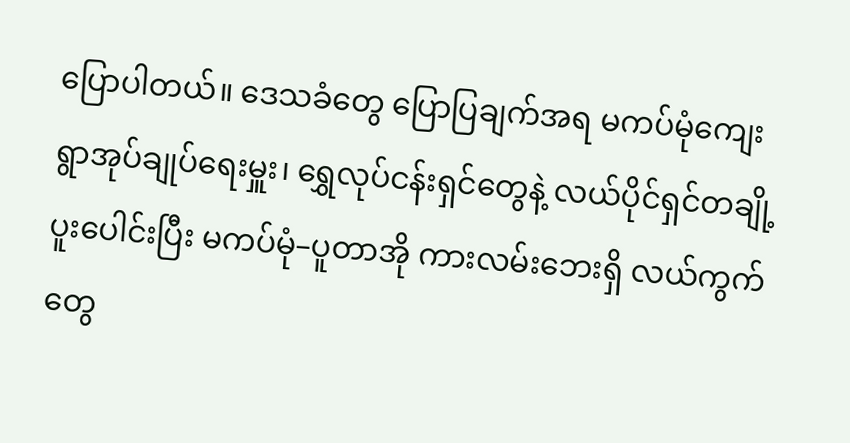ပြောပါတယ်။ ဒေသခံတွေ ပြောပြချက်အရ မကပ်မုံကျေးရွာအုပ်ချုပ်ရေးမှူး၊ ရွှေလုပ်ငန်းရှင်တွေနဲ့ လယ်ပိုင်ရှင်တချို့ ပူးပေါင်းပြီး မကပ်မုံ–ပူတာအို ကားလမ်းဘေးရှိ လယ်ကွက်တွေ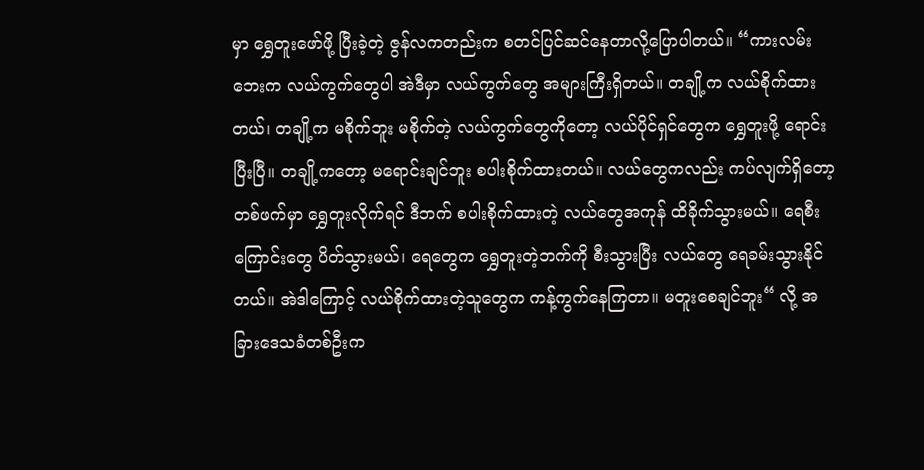မှာ ရွှေတူးဖော်ဖို့ ပြီးခဲ့တဲ့ ဇွန်လကတည်းက စတင်ပြင်ဆင်နေတာလို့ပြောပါတယ်။ “ကားလမ်းဘေးက လယ်ကွက်တွေပါ အဲဒီမှာ လယ်ကွက်တွေ အများကြီးရှိတယ်။ တချို့က လယ်စိုက်ထားတယ်၊ တချို့က မစိုက်ဘူး မစိုက်တဲ့ လယ်ကွက်တွေကိုတော့ လယ်ပိုင်ရှင်တွေက ရွှေတူးဖို့ ရောင်းပြီးပြီ။ တချို့ကတော့ မရောင်းချင်ဘူး စပါးစိုက်ထားတယ်။ လယ်တွေကလည်း ကပ်လျက်ရှိတော့ တစ်ဖက်မှာ ရွှေတူးလိုက်ရင် ဒီဘက် စပါးစိုက်ထားတဲ့ လယ်တွေအကုန် ထိခိုက်သွားမယ်။ ရေစီးကြောင်းတွေ ပိတ်သွားမယ်၊ ရေတွေက ရွှေတူးတဲ့ဘက်ကို စီးသွားပြီး လယ်တွေ ရေခမ်းသွားနိုင်တယ်။ အဲဒါကြောင့် လယ်စိုက်ထားတဲ့သူတွေက ကန့်ကွက်နေကြတာ။ မတူးစေချင်ဘူး“ လို့ အခြားဒေသခံတစ်ဦးက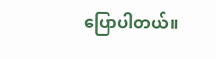ပြောပါတယ်။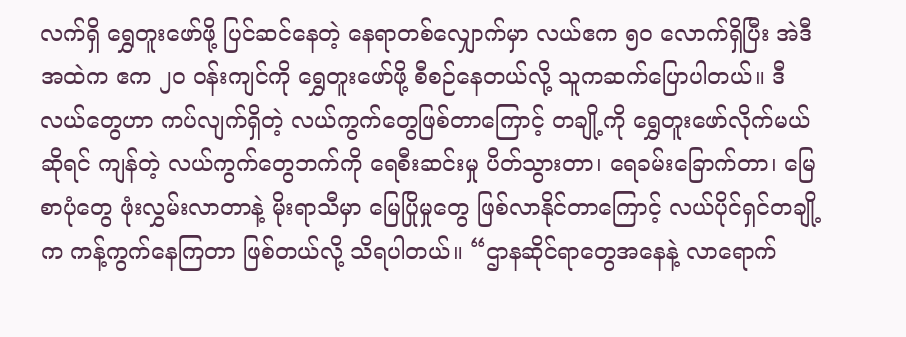လက်ရှိ ရွှေတူးဖော်ဖို့ ပြင်ဆင်နေတဲ့ နေရာတစ်လျှောက်မှာ လယ်ဧက ၅၀ လောက်ရှိပြီး အဲဒီအထဲက ဧက ၂၀ ဝန်းကျင်ကို ရွှေတူးဖော်ဖို့ စီစဉ်နေတယ်လို့ သူကဆက်ပြောပါတယ်။ ဒီလယ်တွေဟာ ကပ်လျက်ရှိတဲ့ လယ်ကွက်တွေဖြစ်တာကြောင့် တချို့ကို ရွှေတူးဖော်လိုက်မယ်ဆိုရင် ကျန်တဲ့ လယ်ကွက်တွေဘက်ကို ရေစီးဆင်းမှု ပိတ်သွားတာ၊ ရေခမ်းခြောက်တာ၊ မြေစာပုံတွေ ဖုံးလွှမ်းလာတာနဲ့ မိုးရာသီမှာ မြေပြိုမှုတွေ ဖြစ်လာနိုင်တာကြောင့် လယ်ပိုင်ရှင်တချို့က ကန့်ကွက်နေကြတာ ဖြစ်တယ်လို့ သိရပါတယ်။ “ဌာနဆိုင်ရာတွေအနေနဲ့ လာရောက်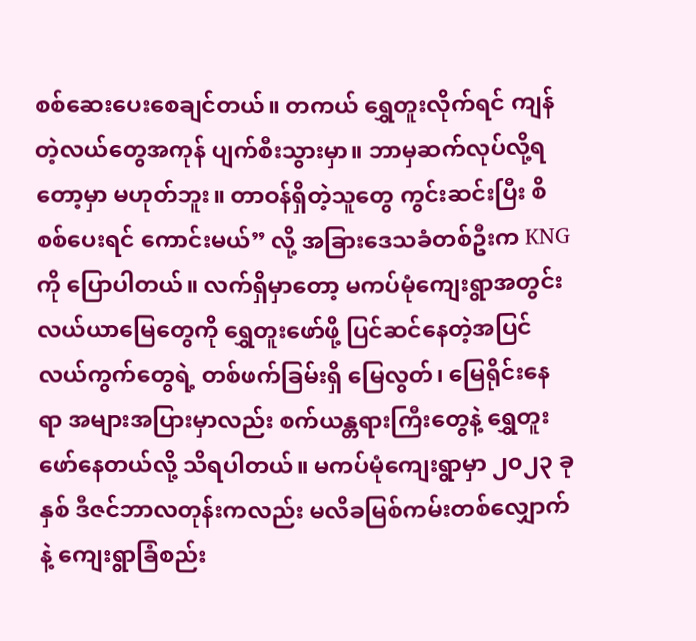စစ်ဆေးပေးစေချင်တယ်။ တကယ် ရွှေတူးလိုက်ရင် ကျန်တဲ့လယ်တွေအကုန် ပျက်စီးသွားမှာ။ ဘာမှဆက်လုပ်လို့ရတော့မှာ မဟုတ်ဘူး။ တာဝန်ရှိတဲ့သူတွေ ကွင်းဆင်းပြီး စိစစ်ပေးရင် ကောင်းမယ်” လို့ အခြားဒေသခံတစ်ဦးက KNG ကို ပြောပါတယ်။ လက်ရှိမှာတော့ မကပ်မုံကျေးရွာအတွင်း လယ်ယာမြေတွေကို ရွှေတူးဖော်ဖို့ ပြင်ဆင်နေတဲ့အပြင် လယ်ကွက်တွေရဲ့ တစ်ဖက်ခြမ်းရှိ မြေလွတ်၊ မြေရိုင်းနေရာ အများအပြားမှာလည်း စက်ယန္တရားကြီးတွေနဲ့ ရွှေတူးဖော်နေတယ်လို့ သိရပါတယ်။ မကပ်မုံကျေးရွာမှာ ၂၀၂၃ ခုနှစ် ဒီဇင်ဘာလတုန်းကလည်း မလိခမြစ်ကမ်းတစ်လျှောက်နဲ့ ကျေးရွာခြံစည်း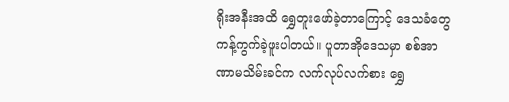ရိုးအနီးအထိ ရွှေတူးဖော်ခဲ့တာကြောင့် ဒေသခံတွေ ကန့်ကွက်ခဲ့ဖူးပါတယ်။ ပူတာအိုဒေသမှာ စစ်အာဏာမသိမ်းခင်က လက်လုပ်လက်စား ရွှေ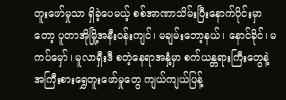တူးဖော်မှုသာ ရှိခဲ့ပေမယ့် စစ်အာဏာသိမ်းပြီးနောက်ပိုင်းမှာတော့ ပူတာအိုမြို့အနီးဝန်းကျင်၊ မချမ်းဘော့နယ်၊ နောင်ခိုင်၊ မကပ်မှော်၊ မူလာရှီးဒီ စတဲ့နေရာအနှံ့မှာ စက်ယန္တရားကြီးတွေနဲ့ အကြီးစားရွှေတူးဖော်မှုတွေ ကျယ်ကျယ်ပြန့်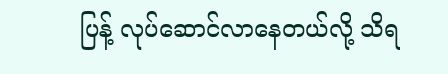ပြန့် လုပ်ဆောင်လာနေတယ်လို့ သိရ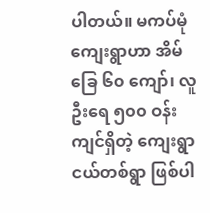ပါတယ်။ မကပ်မုံကျေးရွာဟာ အိမ်ခြေ ၆၀ ကျော်၊ လူဦးရေ ၅၀၀ ဝန်းကျင်ရှိတဲ့ ကျေးရွာငယ်တစ်ရွာ ဖြစ်ပါ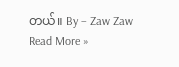တယ်။ By – Zaw Zaw
Read More »